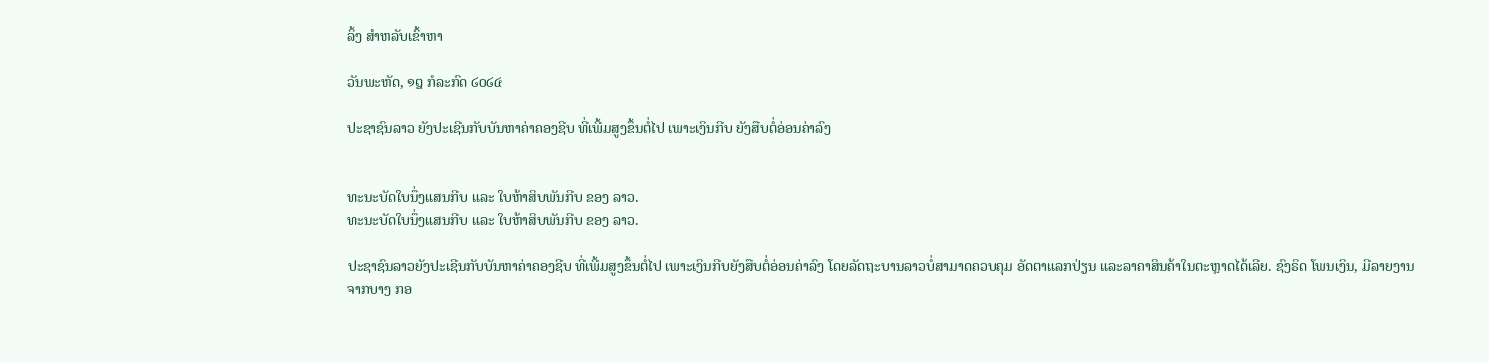ລິ້ງ ສຳຫລັບເຂົ້າຫາ

ວັນພະຫັດ, ໑໘ ກໍລະກົດ ໒໐໒໔

ປະຊາຊົນລາວ ຍັງປະເຊີນກັບບັນຫາຄ່າຄອງຊີບ ທີ່ເພີ້ມສູງຂຶ້ນຕໍ່ໄປ ເພາະເງິນກີບ ຍັງສືບຕໍ່ອ່ອນຄ່າລົງ


ທະນະບັດໃບນຶ່ງແສນກີບ ແລະ ໃບຫ້າສິບພັນກີບ ຂອງ ລາວ.
ທະນະບັດໃບນຶ່ງແສນກີບ ແລະ ໃບຫ້າສິບພັນກີບ ຂອງ ລາວ.

ປະຊາຊົນລາວຍັງປະເຊີນກັບບັນຫາຄ່າຄອງຊີບ ທີ່ເພີ້ມສູງຂຶ້ນຕໍ່ໄປ ເພາະເງິນກີບຍັງສືບຕໍ່ອ່ອນຄ່າລົງ ໂດຍລັດຖະບານລາວບໍ່ສາມາດຄວບຄຸມ ອັດຕາແລກປ່ຽນ ແລະລາຄາສິນຄ້າໃນຕະຫຼາດໄດ້ເລີຍ. ຊົງຣິດ ໂພນເງິນ, ມີລາຍງານ ຈາກບາງ ກອ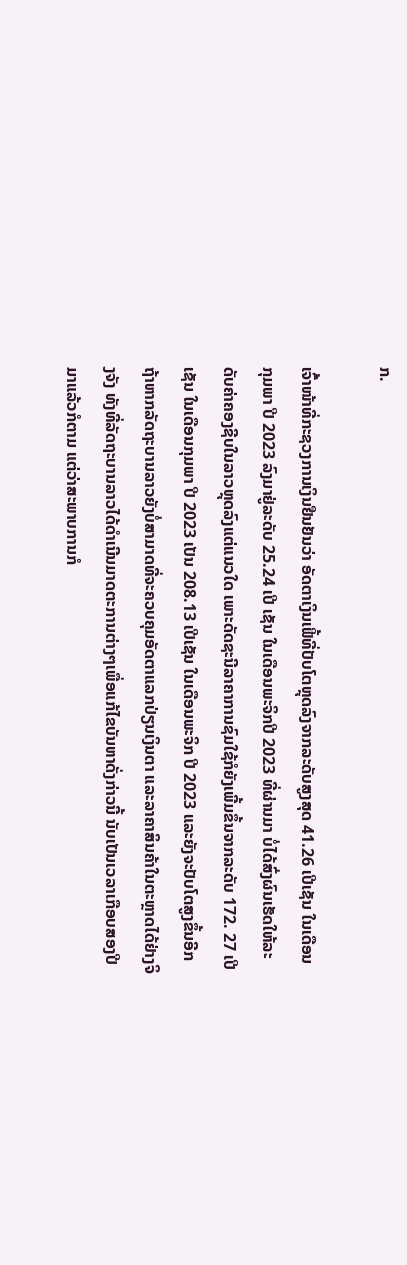ກ.

ເຈົ້າໜ້າທີ່ກະຊວງການເງິນຢືນຢັນວ່າ ອັດຕາເງິນເຟີ້ທີ່ປັບໂຕຫຼຸດລົງຈາກລະດັບສູງສຸດ 41.26 ເປີເຊັນ ໃນເດືອນກຸມພາ ປີ 2023 ລົງມາຢູ່ລະດັບ 25.24 ເປີ ເຊັນ ໃນເດືອນພະຈິກປີ 2023 ທີ່ຜ່ານມາ ບໍ່ໄດ້ສົ່ງຜົນເຮັດໃຫ້ລະດັບຄ່າຄອງຊີບໃນລາວຫຼຸດລົງແຕ່ແນວໃດ ເພາະດັດຊະນີລາຄາການຊົມໃຊ້ກໍຍັງເພີ້ມຂຶ້ນຈາກລະດັບ 172. 27 ເປີເຊັນ ໃນເດືອນກຸມພາ ປີ 2023 ເປັນ 208.13 ເປີເຊັນ ໃນເດືອນພະຈິກ ປີ 2023 ແລະຍັງຈະປັບໂຕສູງຂຶ້ນອີກຖ້າຫາກລັດຖະບານລາວຍັງບໍ່ສາມາດທີ່ຈະຄວບຄຸມອັດຕາແລກປ່ຽນເງິນຕາ ແລະລາຄາສິນຄ້າໃນຕະຫຼາດໄດ້ຢ່າງຈິງຈັງ ທັງທີ່ລັດຖະບານລາວໄດ້ດໍາເນີນມາດຕະການຕ່າງໆເພື່ອແກ້ໄຂບັນຫາດັ່ງກ່າວນີ້ ນັບເປັນເວລາເກືອບສອງປີມາແລ້ວກໍຕາມ ແຕ່ວ່າສະພາບການກໍ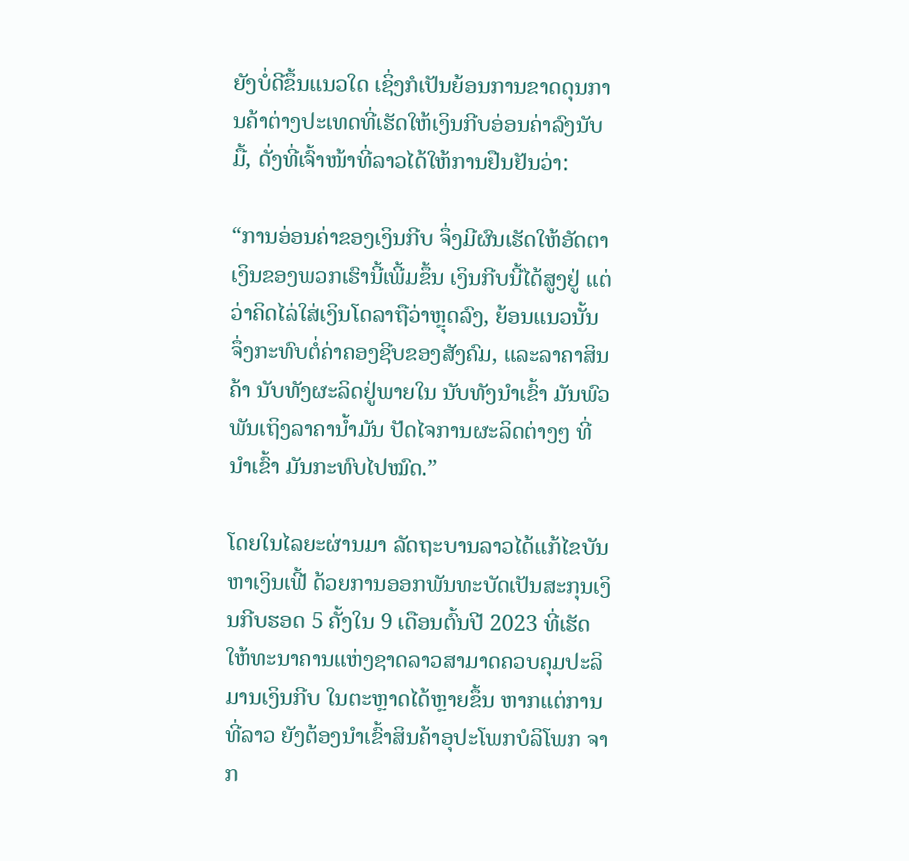ຍັງບໍ່ດີຂຶ້ນແນວໃດ ເຊິ່ງກໍເປັນຍ້ອນການຂາດດຸນການຄ້າຕ່າງປະເທດທີ່ເຮັດໃຫ້ເງິນກີບອ່ອນຄ່າລົງນັບມື້, ດັ່ງທີ່ເຈົ້າໜ້າທີ່ລາວໄດ້ໃຫ້ການຢືນຢັນວ່າ:

“ການອ່ອນຄ່າຂອງເງິນກີບ ຈຶ່ງມີຜົນເຮັດໃຫ້ອັດຕາເງິນຂອງພວກເຮົານີ້ເພີ້ມຂຶ້ນ ເງິນກີບນີ້ໄດ້ສູງຢູ່ ແຕ່ວ່າຄິດໄລ່ໃສ່ເງິນໂດລາຖືວ່າຫຼຸດລົງ, ຍ້ອນແນວນັ້ນ ຈຶ່ງກະທົບຕໍ່ຄ່າຄອງຊີບຂອງສັງຄົມ, ແລະລາຄາສິນຄ້າ ນັບທັງຜະລິດຢູ່ພາຍໃນ ນັບທັງນໍາເຂົ້າ ມັນພົວພັນເຖິງລາຄານໍ້າມັນ ປັດໄຈການຜະລິດຕ່າງໆ ທີ່ນໍາເຂົ້າ ມັນກະທົບໄປໝົດ.”

ໂດຍໃນໄລຍະຜ່ານມາ ລັດຖະບານລາວໄດ້ແກ້ໄຂບັນຫາເງິນເຟີ້ ດ້ວຍການອອກພັນທະບັດເປັນສະກຸນເງິນກີບຮອດ 5 ຄັ້ງໃນ 9 ເດືອນຕົ້ນປີ 2023 ທີ່ເຮັດໃຫ້ທະນາຄານແຫ່ງຊາດລາວສາມາດຄວບຄຸມປະລິມານເງິນກີບ ໃນຕະຫຼາດໄດ້ຫຼາຍຂຶ້ນ ຫາກແຕ່ການທີ່ລາວ ຍັງຕ້ອງນໍາເຂົ້າສິນຄ້າອຸປະໂພກບໍລິໂພກ ຈາກ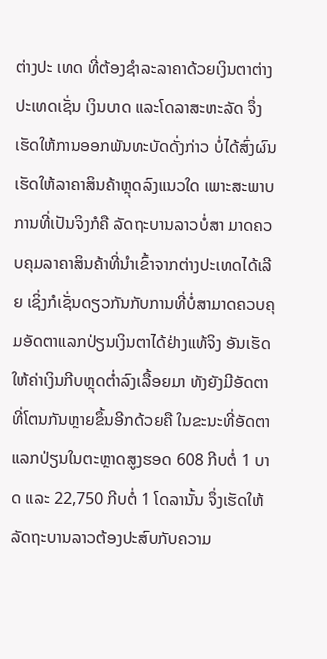ຕ່າງປະ ເທດ ທີ່ຕ້ອງຊໍາລະລາຄາດ້ວຍເງິນຕາຕ່າງປະເທດເຊັ່ນ ເງິນບາດ ແລະໂດລາສະຫະລັດ ຈຶ່ງເຮັດໃຫ້ການອອກພັນທະບັດດັ່ງກ່າວ ບໍ່ໄດ້ສົ່ງຜົນເຮັດໃຫ້ລາຄາສິນຄ້າຫຼຸດລົງແນວໃດ ເພາະສະພາບການທີ່ເປັນຈິງກໍຄື ລັດຖະບານລາວບໍ່ສາ ມາດຄວບຄຸມລາຄາສິນຄ້າທີ່ນໍາເຂົ້າຈາກຕ່າງປະເທດໄດ້ເລີຍ ເຊິ່ງກໍເຊັ່ນດຽວກັນກັບການທີ່ບໍ່ສາມາດຄວບຄຸມອັດຕາແລກປ່ຽນເງິນຕາໄດ້ຢ່າງແທ້ຈິງ ອັນເຮັດໃຫ້ຄ່າເງິນກີບຫຼຸດຕໍ່າລົງເລື້ອຍມາ ທັງຍັງມີອັດຕາທີ່ໂຕນກັນຫຼາຍຂຶ້ນອີກດ້ວຍຄື ໃນຂະນະທີ່ອັດຕາແລກປ່ຽນໃນຕະຫຼາດສູງຮອດ 608 ກີບຕໍ່ 1 ບາດ ແລະ 22,750 ກີບຕໍ່ 1 ໂດລານັ້ນ ຈຶ່ງເຮັດໃຫ້ລັດຖະບານລາວຕ້ອງປະສົບກັບຄວາມ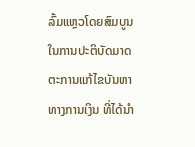ລົ້ມແຫຼວໂດຍສົມບູນໃນການປະຕິບັດມາດຕະການແກ້ໄຂບັນຫາທາງການເງິນ ທີ່ໄດ້ນໍາ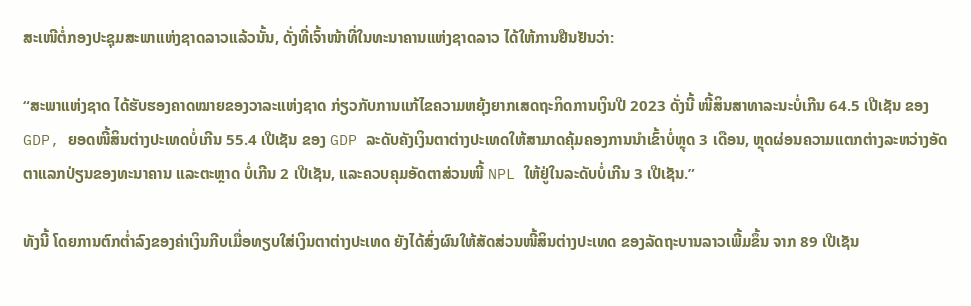ສະເໜີຕໍ່ກອງປະຊຸມສະພາແຫ່ງຊາດລາວແລ້ວນັ້ນ, ດັ່ງທີ່ເຈົ້າໜ້າທີ່ໃນທະນາຄານແຫ່ງຊາດລາວ ໄດ້ໃຫ້ການຢືນຢັນວ່າ:

“ສະພາແຫ່ງຊາດ ໄດ້ຮັບຮອງຄາດໝາຍຂອງວາລະແຫ່ງຊາດ ກ່ຽວກັບການແກ້ໄຂຄວາມຫຍຸ້ງຍາກເສດຖະກິດການເງິນປີ 2023 ດັ່ງນີ້ ໜີ້ສິນສາທາລະນະບໍ່ເກີນ 64.5 ເປີເຊັນ ຂອງ GDP, ຍອດໜີ້ສິນຕ່າງປະເທດບໍ່ເກີນ 55.4 ເປີເຊັນ ຂອງ GDP ລະດັບຄັງເງິນຕາຕ່າງປະເທດໃຫ້ສາມາດຄຸ້ມຄອງການນໍາເຂົ້າບໍ່ຫຼຸດ 3 ເດືອນ, ຫຼຸດຜ່ອນຄວາມແຕກຕ່າງລະຫວ່າງອັດຕາແລກປ່ຽນຂອງທະນາຄານ ແລະຕະຫຼາດ ບໍ່ເກີນ 2 ເປີເຊັນ, ແລະຄວບຄຸມອັດຕາສ່ວນໜີ້ NPL ໃຫ້ຢູ່ໃນລະດັບບໍ່ເກີນ 3 ເປີເຊັນ.”

ທັງນີ້ ໂດຍການຕົກຕໍ່າລົງຂອງຄ່າເງິນກີບເມື່ອທຽບໃສ່ເງິນຕາຕ່າງປະເທດ ຍັງໄດ້ສົ່ງຜົນໃຫ້ສັດສ່ວນໜີ້ສິນຕ່າງປະເທດ ຂອງລັດຖະບານລາວເພີ້ມຂຶ້ນ ຈາກ 89 ເປີເຊັນ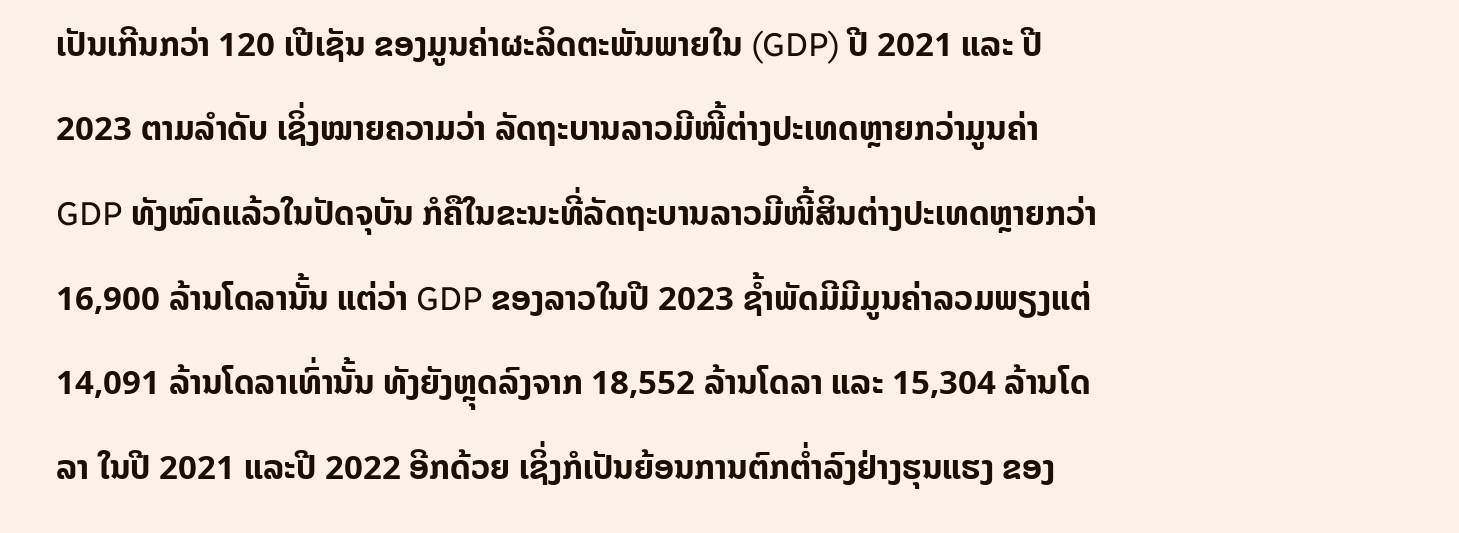ເປັນເກີນກວ່າ 120 ເປີເຊັນ ຂອງມູນຄ່າຜະລິດຕະພັນພາຍໃນ (GDP) ປີ 2021 ແລະ ປີ 2023 ຕາມລໍາດັບ ເຊິ່ງໝາຍຄວາມວ່າ ລັດຖະບານລາວມີໜີ້ຕ່າງປະເທດຫຼາຍກວ່າມູນຄ່າ GDP ທັງໝົດແລ້ວໃນປັດຈຸບັນ ກໍຄືໃນຂະນະທີ່ລັດຖະບານລາວມີໜີ້ສິນຕ່າງປະເທດຫຼາຍກວ່າ 16,900 ລ້ານໂດລານັ້ນ ແຕ່ວ່າ GDP ຂອງລາວໃນປີ 2023 ຊໍ້າພັດມີມີມູນຄ່າລວມພຽງແຕ່ 14,091 ລ້ານໂດລາເທົ່ານັ້ນ ທັງຍັງຫຼຸດລົງຈາກ 18,552 ລ້ານໂດລາ ແລະ 15,304 ລ້ານໂດລາ ໃນປີ 2021 ແລະປີ 2022 ອີກດ້ວຍ ເຊິ່ງກໍເປັນຍ້ອນການຕົກຕໍ່າລົງຢ່າງຮຸນແຮງ ຂອງ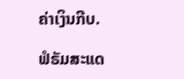ຄ່າເງິນກີບ.

ຟໍຣັມສະແດ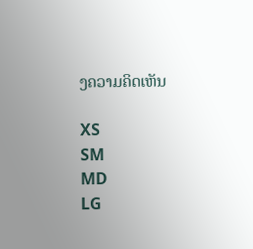ງຄວາມຄິດເຫັນ

XS
SM
MD
LG